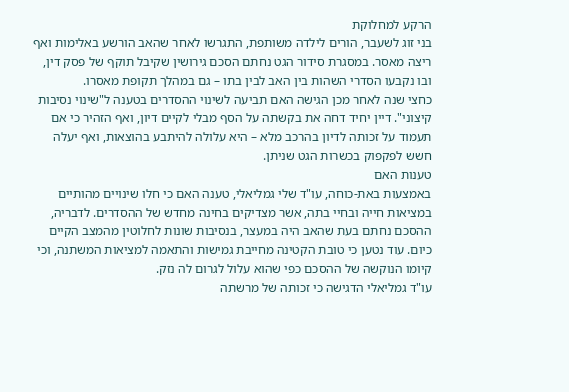הרקע למחלוקת
בני זוג לשעבר, הורים לילדה משותפת, התגרשו לאחר שהאב הורשע באלימות ואף ריצה מאסר. במסגרת סידור הגט נחתם הסכם גירושין שקיבל תוקף של פסק דין, ובו נקבעו הסדרי השהות בין האב לבין בתו – גם במהלך תקופת מאסרו.
כחצי שנה לאחר מכן הגישה האם תביעה לשינוי ההסדרים בטענה ל"שינוי נסיבות קיצוני". דיין יחיד דחה את בקשתה על הסף מבלי לקיים דיון, ואף הזהיר כי אם תעמוד על זכותה לדיון בהרכב מלא – היא עלולה להיתבע בהוצאות, ואף יעלה חשש לפקפוק בכשרות הגט שניתן.
טענות האם
באמצעות באת-כוחה, עו"ד שלי גמליאלי, טענה האם כי חלו שינויים מהותיים במציאות חייה ובחיי בתה, אשר מצדיקים בחינה מחדש של ההסדרים. לדבריה, ההסכם נחתם בעת שהאב היה במעצר, בנסיבות שונות לחלוטין מהמצב הקיים כיום. עוד נטען כי טובת הקטינה מחייבת גמישות והתאמה למציאות המשתנה, וכי קיומו הנוקשה של ההסכם כפי שהוא עלול לגרום לה נזק.
עו"ד גמליאלי הדגישה כי זכותה של מרשתה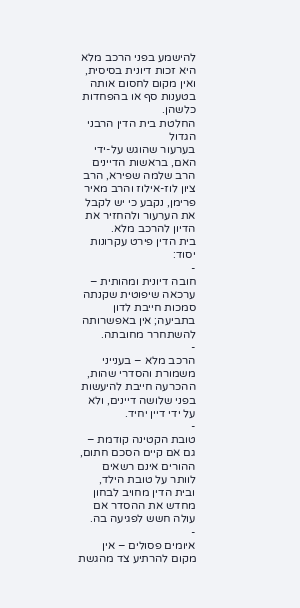להישמע בפני הרכב מלא היא זכות דיונית בסיסית, ואין מקום לחסום אותה בטענות סף או בהפחדות כלשהן.
החלטת בית הדין הרבני הגדול
בערעור שהוגש על-ידי האם, בראשות הדיינים הרב שלמה שפירא, הרב ציון לוז-אילוז והרב מאיר פרימן, נקבע כי יש לקבל את הערעור ולהחזיר את הדיון להרכב מלא.
בית הדין פירט עקרונות יסוד:
-
חובה דיונית ומהותית – ערכאה שיפוטית שקנתה סמכות חייבת לדון בתביעה; אין באפשרותה להשתחרר מחובתה.
-
הרכב מלא – בענייני משמורת והסדרי שהות, ההכרעה חייבת להיעשות בפני שלושה דיינים, ולא על ידי דיין יחיד.
-
טובת הקטינה קודמת – גם אם קיים הסכם חתום, ההורים אינם רשאים לוותר על טובת הילד, ובית הדין מחויב לבחון מחדש את ההסדר אם עולה חשש לפגיעה בה.
-
איומים פסולים – אין מקום להרתיע צד מהגשת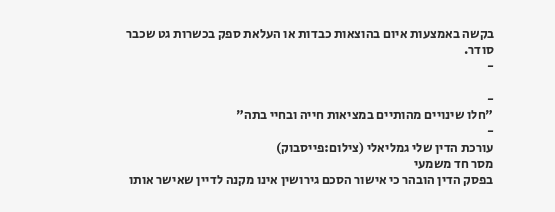בקשה באמצעות איום בהוצאות כבדות או העלאת ספק בכשרות גט שכבר סודר.
-

-
"חלו שינויים מהותיים במציאות חייה ובחיי בתה"
-
עורכת הדין שלי גמליאלי (צילום:פייסבוק)
מסר חד משמעי
בפסק הדין הובהר כי אישור הסכם גירושין אינו מקנה לדיין שאישר אותו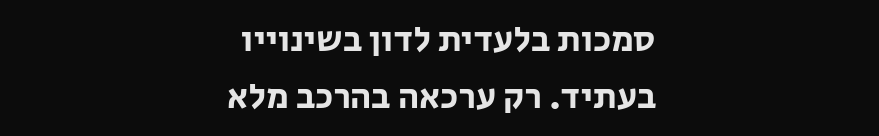סמכות בלעדית לדון בשינוייו בעתיד. רק ערכאה בהרכב מלא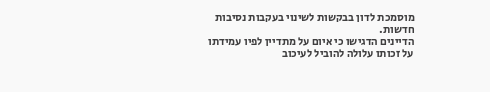מוסמכת לדון בבקשות לשינוי בעקבות נסיבות חדשות.
הדיינים הדגישו כי איום על מתדיין לפיו עמידתו על זכותו עלולה להוביל לעיכוב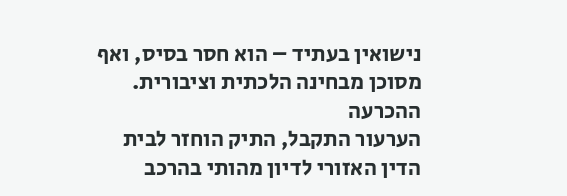נישואין בעתיד – הוא חסר בסיס, ואף מסוכן מבחינה הלכתית וציבורית.
ההכרעה
הערעור התקבל, התיק הוחזר לבית הדין האזורי לדיון מהותי בהרכב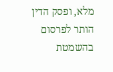מלא, ופסק הדין הותר לפרסום בהשמטת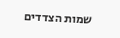שמות הצדדים